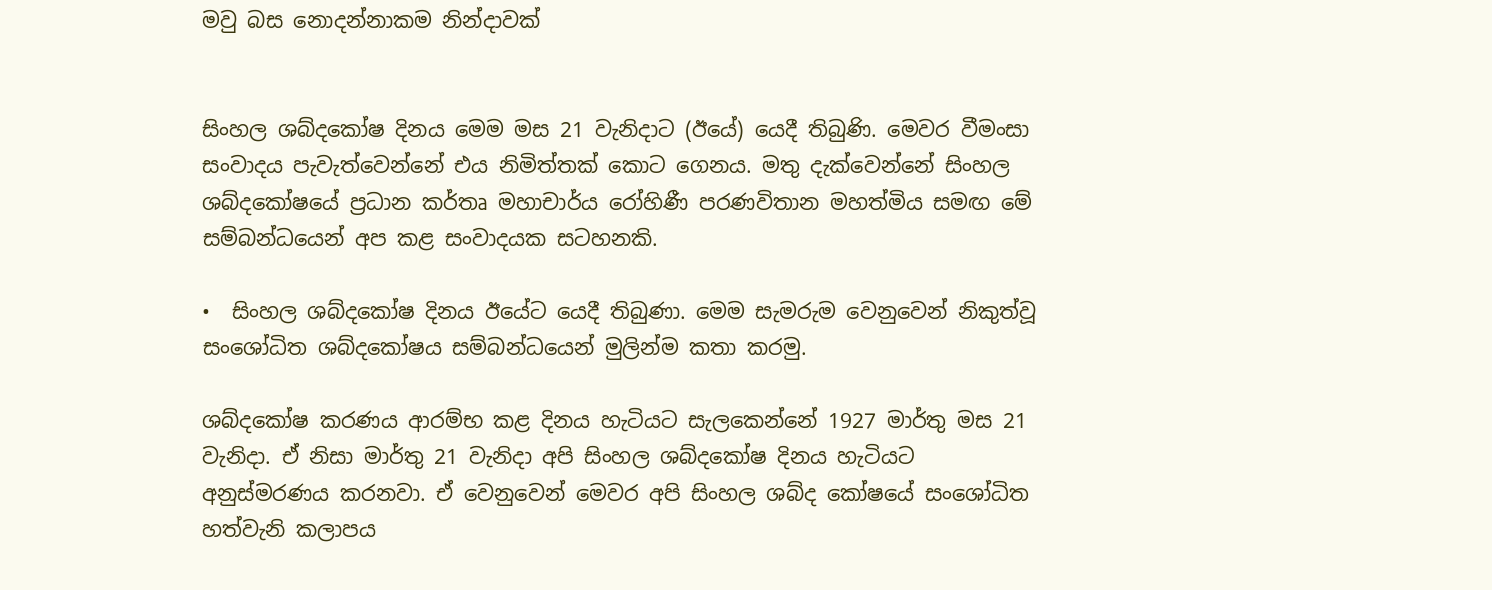මවු බස නොදන්නාකම නින්දාවක්


සිංහල ශබ්දකෝෂ දිනය මෙම මස 21 වැනිදාට (ඊයේ) යෙදී තිබුණි. මෙවර වීමංසා සංවාදය පැවැත්වෙන්නේ එය නිමිත්තක් කොට ගෙනය. මතු දැක්වෙන්නේ සිංහල ශබ්දකෝෂයේ ප්‍රධාන කර්තෘ මහාචාර්ය රෝහිණී පරණවිතාන මහත්මිය සමඟ මේ සම්බන්ධයෙන් අප කළ සංවාදයක සටහනකි.

•  සිංහල ශබ්දකෝෂ දිනය ඊයේට යෙදී තිබුණා. මෙම සැමරුම වෙනුවෙන් නිකුත්වූ සංශෝධිත ශබ්දකෝෂය සම්බන්ධයෙන් මුලින්ම කතා කරමු.

ශබ්දකෝෂ කරණය ආරම්භ කළ දිනය හැටියට සැලකෙන්නේ 1927 මාර්තු මස 21 වැනිදා. ඒ නිසා මාර්තු 21 වැනිදා අපි සිංහල ශබ්දකෝෂ දිනය හැටියට අනුස්මරණය කරනවා. ඒ වෙනුවෙන් මෙවර අපි සිංහල ශබ්ද කෝෂයේ සංශෝධිත හත්වැනි කලාපය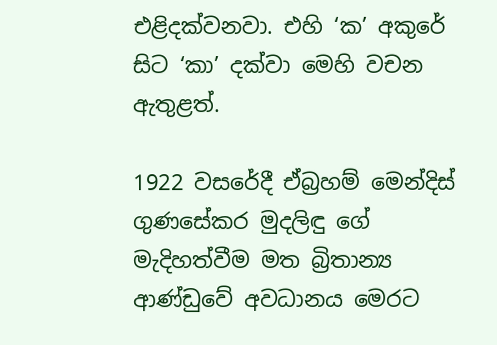එළිදක්වනවා. එහි ‘ක’ අකුරේ සිට ‘කා’ දක්වා මෙහි වචන ඇතුළත්.

1922 වසරේදී ඒබ්‍රහම් මෙන්දිස් ගුණසේකර මුදලිඳු ගේ මැදිහත්වීම මත බ්‍රිතාන්‍ය ආණ්ඩුවේ අවධානය මෙරට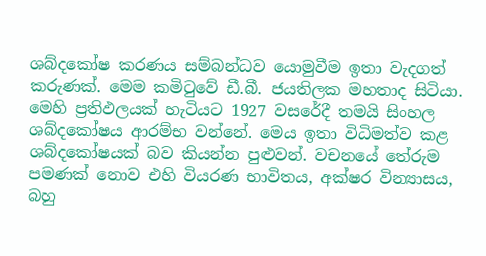ශබ්දකෝෂ කරණය සම්බන්ධව යොමුවීම ඉතා වැදගත් කරුණක්. මෙම කමිටුවේ ඩී.බී. ජයතිලක මහතාද සිටියා. මෙහි ප්‍රතිඵලයක් හැටියට 1927 වසරේදී තමයි සිංහල ශබ්දකෝෂය ආරම්භ වන්නේ. මෙය ඉතා විධිමත්ව කළ ශබ්දකෝෂයක් බව කියන්න පුළුවන්. වචනයේ තේරුම පමණක් නොව එහි වියරණ භාවිතය, අක්ෂර වින්‍යාසය, බහු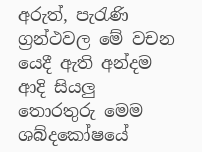අරුත්, පැරැණි ග්‍රන්ථවල මේ වචන යෙදී ඇති අන්දම ආදි සියලු තොරතුරු මෙම ශබ්දකෝෂයේ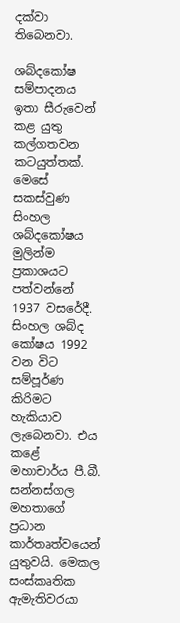දක්වා තිබෙනවා.

ශබ්දකෝෂ සම්පාදනය ඉතා සීරුවෙන් කළ යුතු කල්ගතවන කටයුත්තක්. මෙසේ සකස්වුණ සිංහල ශබ්දකෝෂය මුලින්ම ප්‍රකාශයට පත්වන්නේ 1937 වසරේදී. සිංහල ශබ්ද කෝෂය 1992 වන විට සම්පූර්ණ කිරිමට හැකියාව ලැබෙනවා. එය කළේ මහාචාර්ය පී.බී. සන්නස්ගල මහතාගේ ප්‍රධාන කාර්තෘත්වයෙන් යුතුවයි. මෙකල සංස්කෘතික ඇමැතිවරයා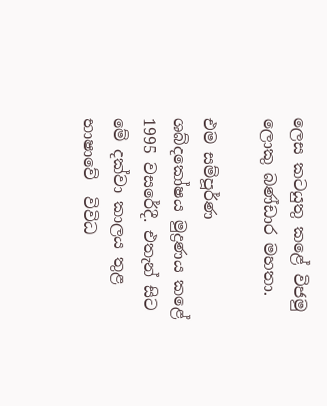ලෙස කටයුතු කළේ විජමු ලොකු බණ්ඩාර මහතා.

එම සම්පූර්ණ ශබ්දකෝෂය මුද්‍රණය කළේ 1995 වසරේදී. එතැන් සිට මේ දක්වා කාලය තුළ භාෂාවේ  විවිධ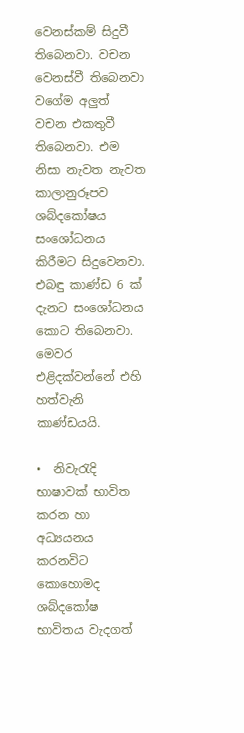වෙනස්කම් සිදුවී තිබෙනවා. වචන වෙනස්වී තිබෙනවා වගේම අලුත් වචන එකතුවී තිබෙනවා. එම නිසා නැවත නැවත කාලානුරූපව ශබ්දකෝෂය සංශෝධනය කිරීමට සිදුවෙනවා. එබඳු කාණ්‍ඩ 6 ක් දැනට සංශෝධනය කොට තිබෙනවා. මෙවර එළිදක්වන්නේ එහි හත්වැනි කාණ්ඩයයි.

•  නිවැරැදි භාෂාවක් භාවිත කරන හා අධ්‍යයනය කරනවිට කොහොමද ශබ්දකෝෂ භාවිතය වැදගත්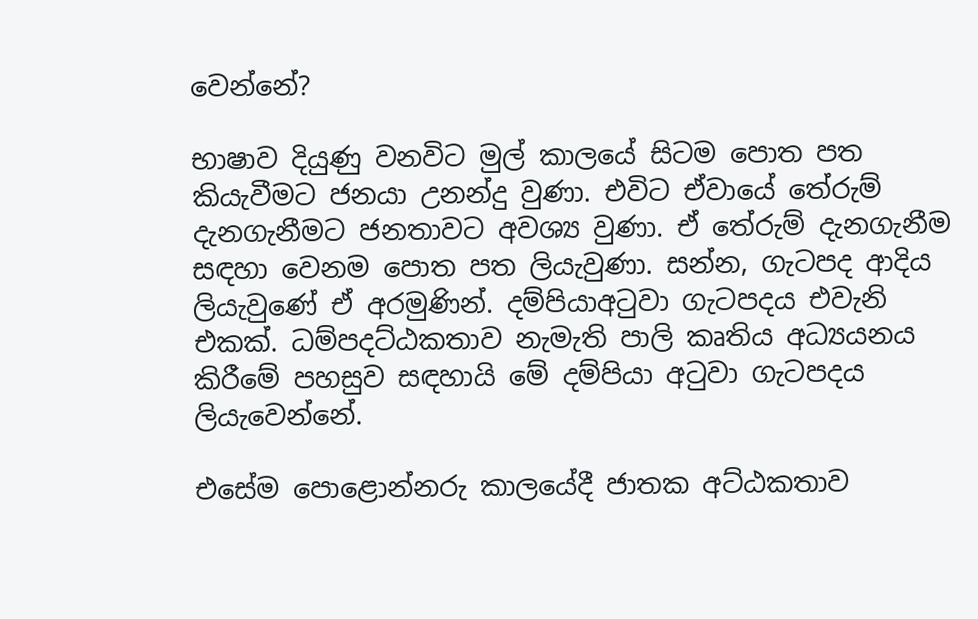වෙන්නේ?

භාෂාව දියුණු වනවිට මුල් කාලයේ සිටම පොත පත කියැවීමට ජනයා උනන්දු වුණා. එවිට ඒවායේ තේරුම් දැනගැනීමට ජනතාවට අවශ්‍ය වුණා. ඒ තේරුම් දැනගැනීම සඳහා වෙනම පොත පත ලියැවුණා. සන්න, ගැටපද ආදිය ලියැවුණේ ඒ අරමුණින්. දම්පියාඅටුවා ගැටපදය එවැනි එකක්. ධම්පදට්ඨකතාව නැමැති පාලි කෘතිය අධ්‍යයනය කිරීමේ පහසුව සඳහායි මේ දම්පියා අටුවා ගැටපදය ලියැවෙන්නේ.

එසේම පොළොන්නරු කාලයේදී ජාතක අට්ඨකතාව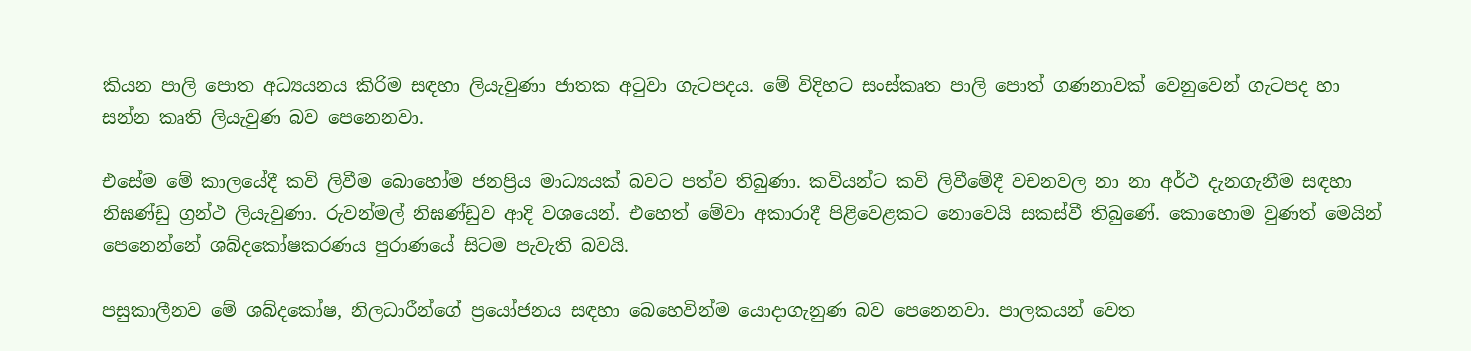කියන පාලි පොත අධ්‍යයනය කිරිම සඳහා ලියැවුණා ජාතක අටුවා ගැටපදය. මේ විදිහට සංස්කෘත පාලි පොත් ගණනාවක් වෙනුවෙන් ගැටපද හා සන්න කෘති ලියැවුණ බව පෙනෙනවා.

එසේම මේ කාලයේදී කවි ලිවීම බොහෝම ජනප්‍රිය මාධ්‍යයක් බවට පත්ව තිබුණා. කවියන්ට කවි ලිවීමේදී වචනවල නා නා අර්ථ දැනගැනීම සඳහා නිඝණ්ඩු ග්‍රන්ථ ලියැවුණා. රුවන්මල් නිඝණ්ඩුව ආදි වශයෙන්. එහෙත් මේවා අකාරාදී පිළිවෙළකට නොවෙයි සකස්වී තිබුණේ. කොහොම වුණත් මෙයින් පෙනෙන්නේ ශබ්දකෝෂකරණය පුරාණයේ සිටම පැවැති බවයි.

පසුකාලීනව මේ ශබ්දකෝෂ, නිලධාරීන්ගේ ප්‍රයෝජනය සඳහා බෙහෙවින්ම යොදාගැනුණ බව පෙනෙනවා. පාලකයන් වෙත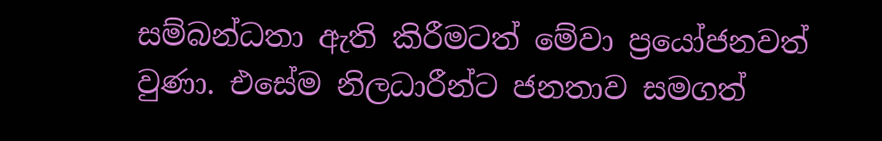සම්බන්ධතා ඇති කිරීමටත් මේවා ප්‍රයෝජනවත් වුණා. එසේම නිලධාරීන්ට ජනතාව සමගත්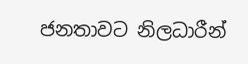ජනතාවට නිලධාරීන්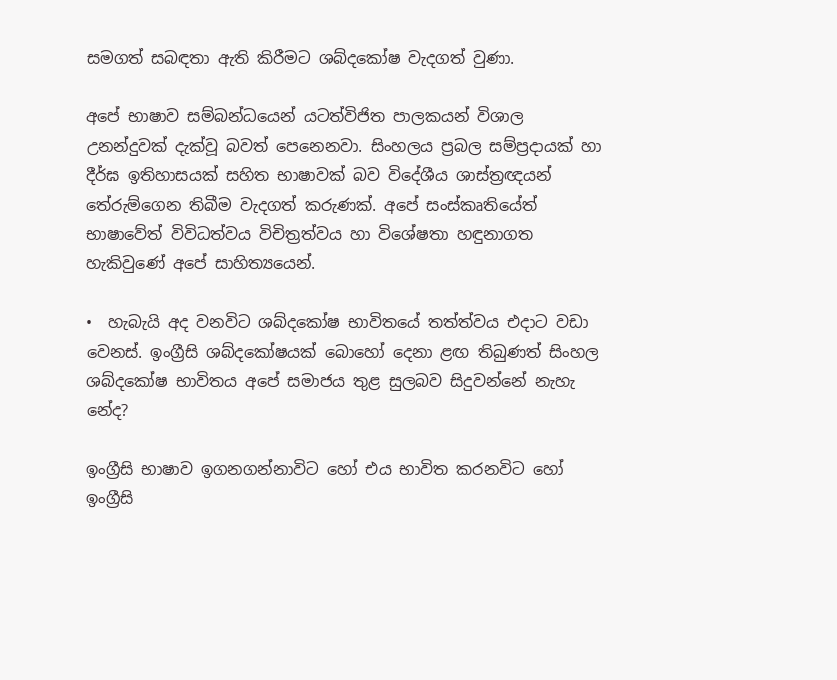සමගත් සබඳතා ඇති කිරීමට ශබ්දකෝෂ වැදගත් වුණා.

අපේ භාෂාව සම්බන්ධයෙන් යටත්විජිත පාලකයන් විශාල උනන්දුවක් දැක්වූ බවත් පෙනෙනවා. සිංහලය ප්‍රබල සම්ප්‍රදායක් හා දීර්ඝ ඉතිහාසයක් සහිත භාෂාවක් බව විදේශීය ශාස්ත්‍රඥයන් තේරුම්ගෙන තිබීම වැදගත් කරුණක්. අපේ සංස්කෘතියේත් භාෂාවේත් විවිධත්වය විචිත්‍රත්වය හා විශේෂතා හඳුනාගත හැකිවුණේ අපේ සාහිත්‍යයෙන්.

•  හැබැයි අද වනවිට ශබ්දකෝෂ භාවිතයේ තත්ත්වය එදාට වඩා වෙනස්. ඉංග්‍රීසි ශබ්දකෝෂයක් බොහෝ දෙනා ළඟ තිබුණත් සිංහල ශබ්දකෝෂ භාවිතය අපේ සමාජය තුළ සුලබව සිදුවන්නේ නැහැ නේද?

ඉංග්‍රීසි භාෂාව ඉගනගන්නාවිට හෝ එය භාවිත කරනවිට හෝ ඉංග්‍රීසි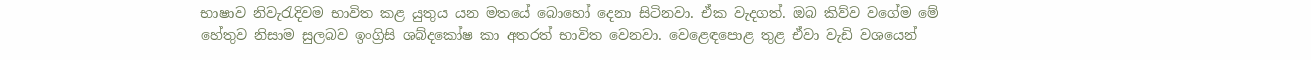භාෂාව නිවැරැදිවම භාවිත කළ යුතුය යන මතයේ බොහෝ දෙනා සිටිනවා. ඒක වැදගත්. ඔබ කිව්ව වගේම මේ හේතුව නිසාම සුලබව ඉංග්‍රිසි ශබ්දකෝෂ කා අතරත් භාවිත වෙනවා. වෙළෙඳපොළ තුළ ඒවා වැඩි වශයෙන්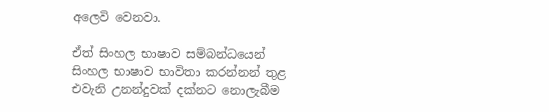අලෙවි වෙනවා.

ඒත් සිංහල භාෂාව සම්බන්ධයෙන් සිංහල භාෂාව භාවිතා කරන්නන් තුළ එවැනි උනන්දුවක් දක්නට නොලැබීම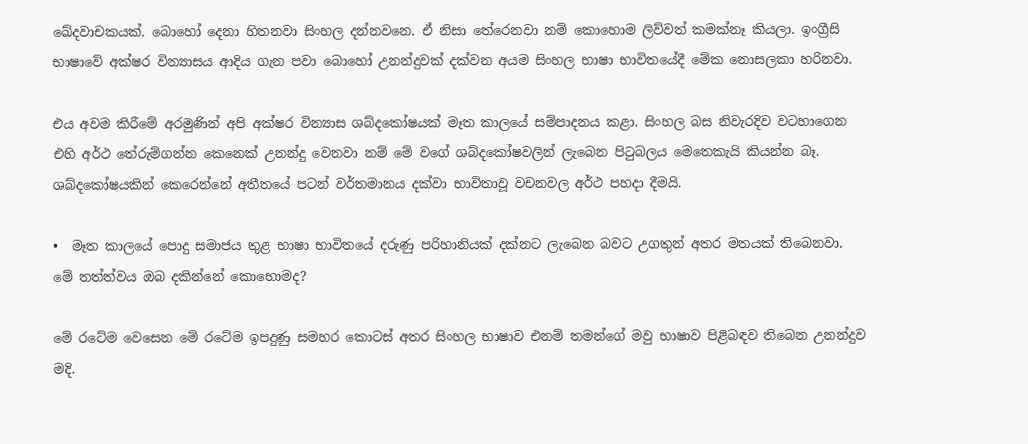ඛේදවාචකයක්. බොහෝ දෙනා හිතනවා සිංහල දන්නවනෙ. ඒ නිසා තේරෙනවා නම් කොහොම ලිව්වත් කමක්නෑ කියලා. ඉංග්‍රීසි භාෂාවේ අක්ෂර වින්‍යාසය ආදිය ගැන පවා බොහෝ උනන්දුවක් දක්වන අයම සිංහල භාෂා භාවිතයේදී මේක නොසලකා හරිනවා.

එය අවම කිරීමේ අරමුණින් අපි අක්ෂර වින්‍යාස ශබ්දකෝෂයක් මෑත කාලයේ සම්පාදනය කළා. සිංහල බස නිවැරදිව වටහාගෙන එහි අර්ථ තේරුම්ගන්න කෙනෙක් උනන්දු වෙනවා නම් මේ වගේ ශබ්දකෝෂවලින් ලැබෙන පිටුබලය මෙතෙකැයි කියන්න බෑ.  ශබ්දකෝෂයකින් කෙරෙන්නේ අතීතයේ පටන් වර්තමානය දක්වා භාවිතාවූ වචනවල අර්ථ පහදා දීමයි.

•  මෑත කාලයේ පොදු සමාජය තුළ භාෂා භාවිතයේ දරුණු පරිහානියක් දක්නට ලැබෙන බවට උගතුන් අතර මතයක් තිබෙනවා. මේ තත්ත්වය ඔබ දකින්නේ කොහොමද?

මේ රටේම වෙසෙන මේ රටේම ඉපදුණු සමහර කොටස් අතර සිංහල භාෂාව එනම් තමන්ගේ මවු භාෂාව පිළිබඳව තිබෙන උනන්දුව මදි.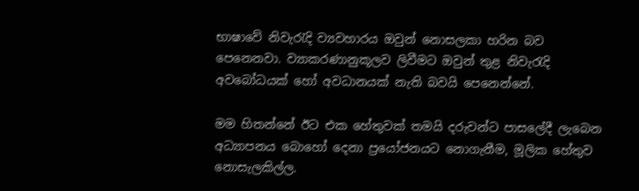භාෂාවේ නිවැරැදි ව්‍යවහාරය ඔවුන් නොසලකා හරින බව පෙනෙනවා. ව්‍යාකරණානුකූලව ලිවීමට ඔවුන් තුළ නිවැරැදි අවබෝධයක් හෝ අවධානයක් නැති බවයි පෙනෙන්නේ.

මම හිතන්නේ ඊට එක හේතුවක් තමයි දරුවන්ට පාසලේදී ලැබෙන අධ්‍යාපනය බොහෝ දෙනා ප්‍රයෝජනයට නොගැනීම, මූලික හේතුව නොසැලකිල්ල.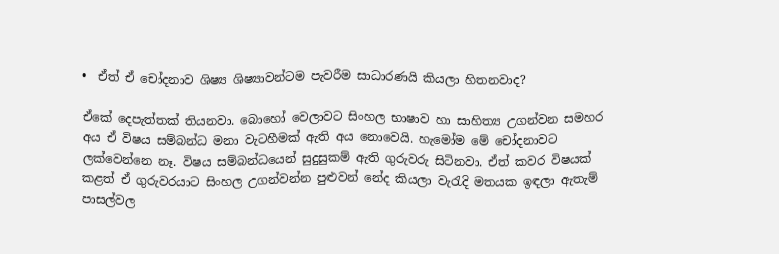•  ඒත් ඒ චෝදනාව ශිෂ්‍ය ශිෂ්‍යාවන්ටම පැවරීම සාධාරණයි කියලා හිතනවාද?

ඒකේ දෙපැත්තක් තියනවා. බොහෝ වෙලාවට සිංහල භාෂාව හා සාහිත්‍ය උගන්වන සමහර අය ඒ විෂය සම්බන්ධ මනා වැටහීමක් ඇති අය නොවෙයි. හැමෝම මේ චෝදනාවට ලක්වෙන්නෙ නෑ. විෂය සම්බන්ධයෙන් සුදුසුකම් ඇති ගුරුවරු සිටිනවා. ඒත් කවර විෂයක් කළත් ඒ ගුරුවරයාට සිංහල උගන්වන්න පුළුවන් නේද කියලා වැරැදි මතයක ඉඳලා ඇතැම් පාසල්වල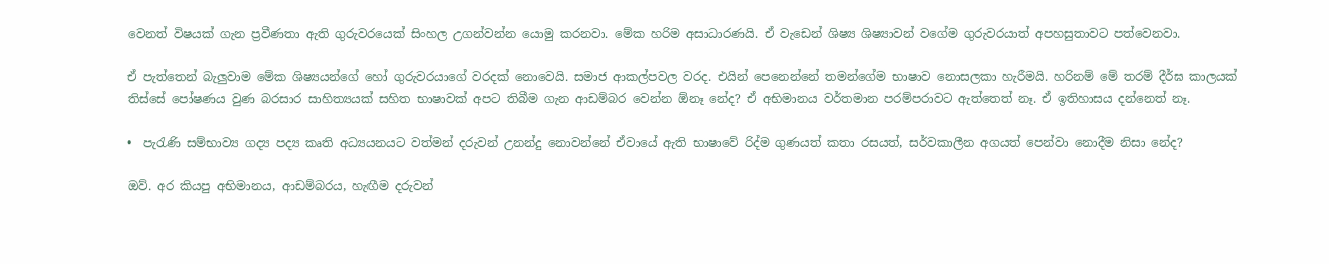වෙනත් විෂයක් ගැන ප්‍රවීණතා ඇති ගුරුවරයෙක් සිංහල උගන්වන්න යොමු කරනවා. මේක හරිම අසාධාරණයි. ඒ වැඩෙන් ශිෂ්‍ය ශිෂ්‍යාවන් වගේම ගුරුවරයාත් අපහසුතාවට පත්වෙනවා.

ඒ පැත්තෙන් බැලුවාම මේක ශිෂ්‍යයන්ගේ හෝ ගුරුවරයාගේ වරදක් නොවෙයි. සමාජ ආකල්පවල වරද. එයින් පෙනෙන්නේ තමන්ගේම භාෂාව නොසලකා හැරීමයි. හරිනම් මේ තරම් දීර්ඝ කාලයක් තිස්සේ පෝෂණය වුණ බරසාර සාහිත්‍යයක් සහිත භාෂාවක් අපට තිබීම ගැන ආඩම්බර වෙන්න ඕනෑ නේද? ඒ අභිමානය වර්තමාන පරම්පරාවට ඇත්තෙත් නෑ. ඒ ඉතිහාසය දන්නෙත් නෑ.

•  පැරැණි සම්භාව්‍ය ගද්‍ය පද්‍ය කෘති අධ්‍යයනයට වත්මන් දරුවන් උනන්දු නොවන්නේ ඒවායේ ඇති භාෂාවේ රිද්ම ගුණයත් කතා රසයත්, සර්වකාලීන අගයත් පෙන්වා නොදීම නිසා නේද?

ඔව්. අර කියපු අභිමානය, ආඩම්බරය, හැඟීම දරුවන්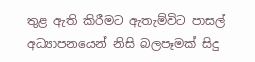තුළ ඇති කිරීමට ඇතැම්විට පාසල් අධ්‍යාපනයෙන් නිසි බලපෑමක් සිදු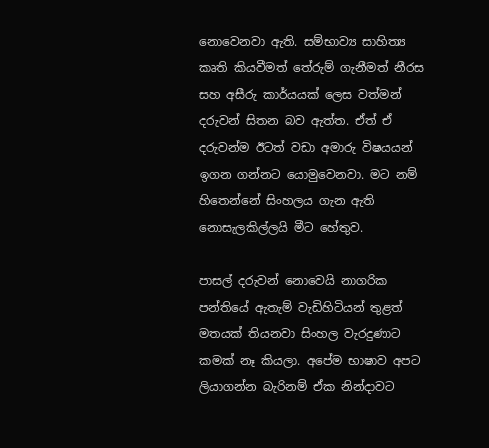නොවෙනවා ඇති. සම්භාව්‍ය සාහිත්‍ය කෘති කියවීමත් තේරුම් ගැනීමත් නීරස සහ අසීරු කාර්යයක් ලෙස වත්මන් දරුවන් සිතන බව ඇත්ත. ඒත් ඒ දරුවන්ම ඊටත් වඩා අමාරු විෂයයන් ඉගන ගන්නට යොමුවෙනවා. මට නම් හිතෙන්නේ සිංහලය ගැන ඇති නොසැලකිල්ලයි මීට හේතුව.

පාසල් දරුවන් නොවෙයි නාගරික පන්තියේ ඇතැම් වැඩිහිටියන් තුළත් මතයක් තියනවා සිංහල වැරදුණාට කමක් නෑ කියලා. අපේම භාෂාව අපට ලියාගන්න බැරිනම් ඒක නින්දාවට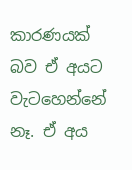කාරණයක් බව ඒ අයට වැටහෙන්නේ නෑ. ඒ අය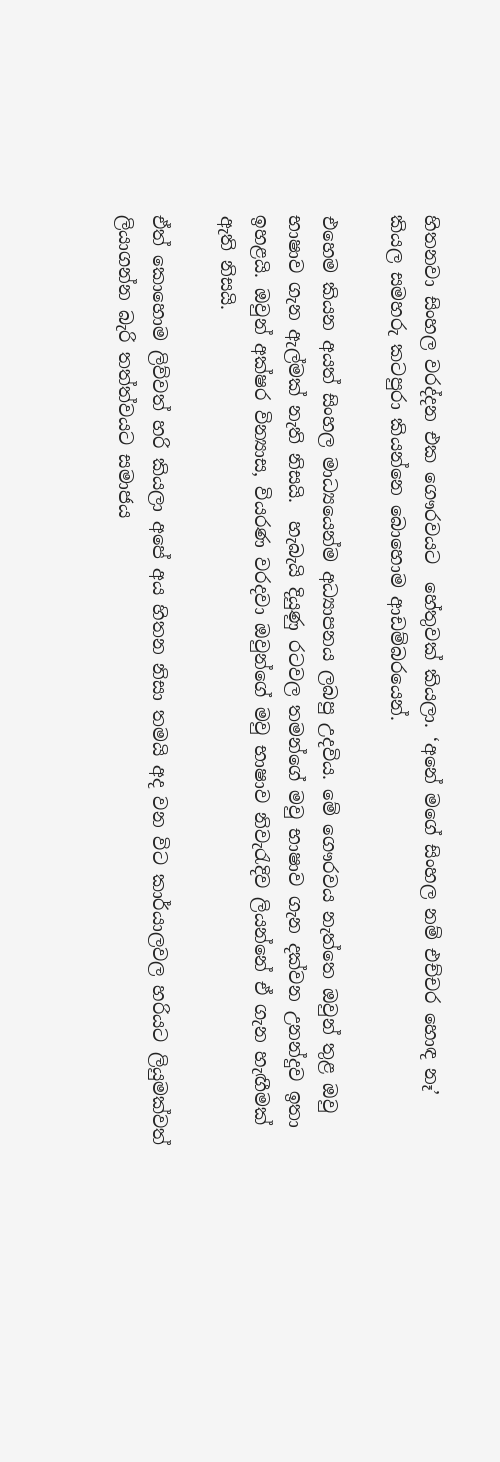හිතනවා සිංහල වරද්දන එක ගෞරවයට  හේතුවක් කියලා. ‘අනේ මගේ සිංහල නම් එච්චර හොඳ නෑ’ කියල සමහරු කටපුරා කියන්නෙ බොහොම ආඩම්බරයෙන්.

එහෙම කියන අයත් සිංහල මාධ්‍යයෙන්ම අධ්‍යාපනය ලබපු උදවිය. මේ ගෞරවය නැත්තෙ ඔවුන් තුළ ඔවු භාෂාව ගැන ඇල්මක් නැති නිසයි.  හැබැයි දියුණු රටවල තමන්ගේ මවු භාෂාව ගැන දක්වන උනන්දුව ඉතා ඉහළයි. ඔවුන් අක්ෂර වින්‍යාස, වියරණ වරදවා ඔවුන්ගේ මවු භාෂාව නිවැරැදිව ලියන්නේ ඒ ගැන හැඟීමක් ඇති නිසයි.

ඒත් කොහොම ලිව්වත් හරි කියලා අපේ අය හිතන නිසා තමයි අද වන විට කාර්යාලවල හරියට ලියුමක්වත් ලියාගන්න බැරි තත්ත්වයට සමාජය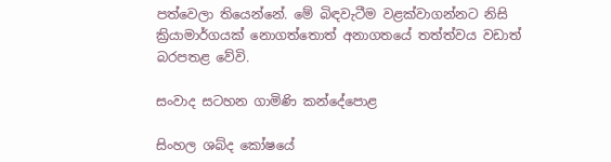පත්වෙලා තියෙන්නේ. මේ බිඳවැටීම වළක්වාගන්නට නිසි ක්‍රියාමාර්ගයක් නොගත්තොත් අනාගතයේ තත්ත්වය වඩාත් බරපතළ වේවි.

සංවාද සටහන ගාමිණි කන්දේපොළ

සිංහල ශබ්ද කෝෂයේ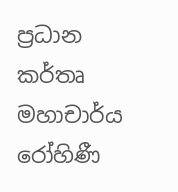ප්‍රධාන කර්තෘ මහාචාර්ය  රෝහිණී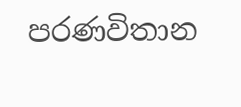පරණවිතාන